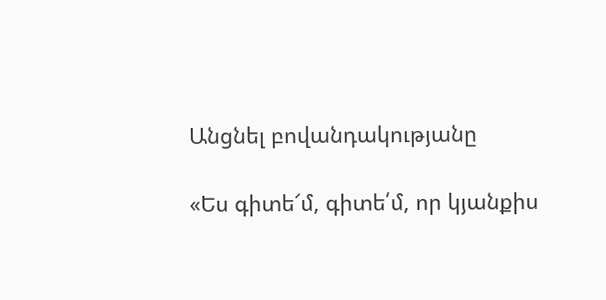Անցնել բովանդակությանը

«Ես գիտե՜մ, գիտե՛մ, որ կյանքիս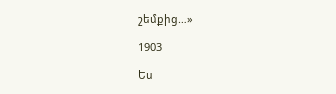շեմքից…»

1903

Ես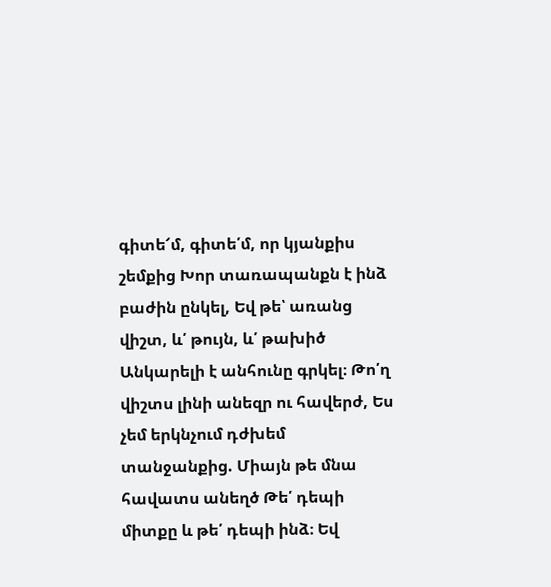գիտե՜մ, գիտե՛մ, որ կյանքիս շեմքից Խոր տառապանքն է ինձ բաժին ընկել, Եվ թե՝ առանց վիշտ, և՛ թույն, և՛ թախիծ Անկարելի է անհունը գրկել։ Թո՛ղ վիշտս լինի անեզր ու հավերժ, Ես չեմ երկնչում դժխեմ տանջանքից. Միայն թե մնա հավատս անեղծ Թե՛ դեպի միտքը և թե՛ դեպի ինձ։ Եվ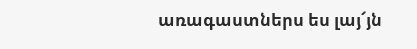առագաստներս ես լայ՜յն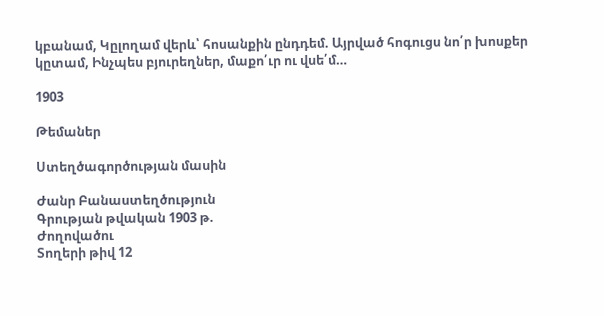կբանամ, Կըլողամ վերև՝ հոսանքին ընդդեմ. Այրված հոգուցս նո՛ր խոսքեր կըտամ, Ինչպես բյուրեղներ, մաքո՛ւր ու վսե՛մ…

1903

Թեմաներ

Ստեղծագործության մասին

Ժանր Բանաստեղծություն
Գրության թվական 1903 թ.
Ժողովածու
Տողերի թիվ 12